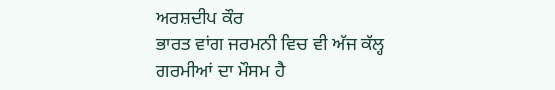ਅਰਸ਼ਦੀਪ ਕੌਰ
ਭਾਰਤ ਵਾਂਗ ਜਰਮਨੀ ਵਿਚ ਵੀ ਅੱਜ ਕੱਲ੍ਹ ਗਰਮੀਆਂ ਦਾ ਮੌਸਮ ਹੈ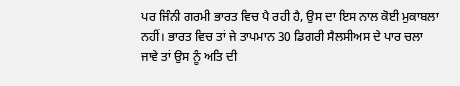ਪਰ ਜਿੰਨੀ ਗਰਮੀ ਭਾਰਤ ਵਿਚ ਪੈ ਰਹੀ ਹੈ, ਉਸ ਦਾ ਇਸ ਨਾਲ ਕੋਈ ਮੁਕਾਬਲਾ ਨਹੀਂ। ਭਾਰਤ ਵਿਚ ਤਾਂ ਜੇ ਤਾਪਮਾਨ 30 ਡਿਗਰੀ ਸੈਲਸੀਅਸ ਦੇ ਪਾਰ ਚਲਾ ਜਾਵੇ ਤਾਂ ਉਸ ਨੂੰ ਅਤਿ ਦੀ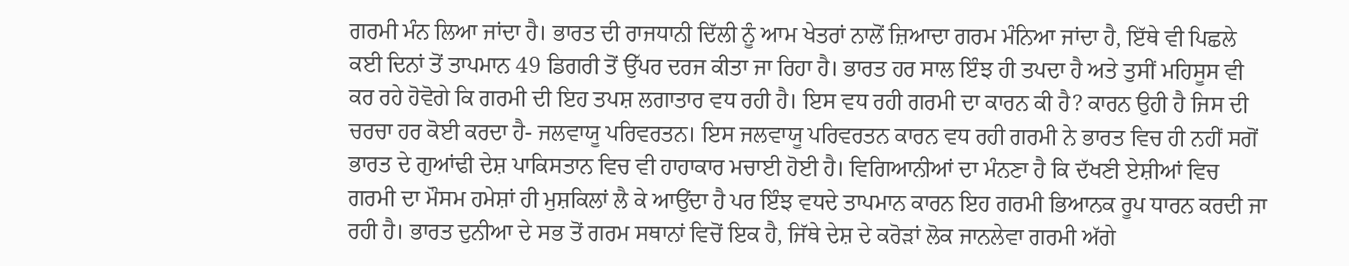ਗਰਮੀ ਮੰਨ ਲਿਆ ਜਾਂਦਾ ਹੈ। ਭਾਰਤ ਦੀ ਰਾਜਧਾਨੀ ਦਿੱਲੀ ਨੂੰ ਆਮ ਖੇਤਰਾਂ ਨਾਲੋਂ ਜ਼ਿਆਦਾ ਗਰਮ ਮੰਨਿਆ ਜਾਂਦਾ ਹੈ, ਇੱਥੇ ਵੀ ਪਿਛਲੇ ਕਈ ਦਿਨਾਂ ਤੋਂ ਤਾਪਮਾਨ 49 ਡਿਗਰੀ ਤੋਂ ਉੱਪਰ ਦਰਜ ਕੀਤਾ ਜਾ ਰਿਹਾ ਹੈ। ਭਾਰਤ ਹਰ ਸਾਲ ਇੰਝ ਹੀ ਤਪਦਾ ਹੈ ਅਤੇ ਤੁਸੀਂ ਮਹਿਸੂਸ ਵੀ ਕਰ ਰਹੇ ਹੋਵੋਗੇ ਕਿ ਗਰਮੀ ਦੀ ਇਹ ਤਪਸ਼ ਲਗਾਤਾਰ ਵਧ ਰਹੀ ਹੈ। ਇਸ ਵਧ ਰਹੀ ਗਰਮੀ ਦਾ ਕਾਰਨ ਕੀ ਹੈ? ਕਾਰਨ ਉਹੀ ਹੈ ਜਿਸ ਦੀ ਚਰਚਾ ਹਰ ਕੋਈ ਕਰਦਾ ਹੈ- ਜਲਵਾਯੂ ਪਰਿਵਰਤਨ। ਇਸ ਜਲਵਾਯੂ ਪਰਿਵਰਤਨ ਕਾਰਨ ਵਧ ਰਹੀ ਗਰਮੀ ਨੇ ਭਾਰਤ ਵਿਚ ਹੀ ਨਹੀਂ ਸਗੋਂ ਭਾਰਤ ਦੇ ਗੁਆਂਢੀ ਦੇਸ਼ ਪਾਕਿਸਤਾਨ ਵਿਚ ਵੀ ਹਾਹਾਕਾਰ ਮਚਾਈ ਹੋਈ ਹੈ। ਵਿਗਿਆਨੀਆਂ ਦਾ ਮੰਨਣਾ ਹੈ ਕਿ ਦੱਖਣੀ ਏਸ਼ੀਆਂ ਵਿਚ ਗਰਮੀ ਦਾ ਮੌਸਮ ਹਮੇਸ਼ਾਂ ਹੀ ਮੁਸ਼ਕਿਲਾਂ ਲੈ ਕੇ ਆਉਂਦਾ ਹੈ ਪਰ ਇੰਝ ਵਧਦੇ ਤਾਪਮਾਨ ਕਾਰਨ ਇਹ ਗਰਮੀ ਭਿਆਨਕ ਰੂਪ ਧਾਰਨ ਕਰਦੀ ਜਾ ਰਹੀ ਹੈ। ਭਾਰਤ ਦੁਨੀਆ ਦੇ ਸਭ ਤੋਂ ਗਰਮ ਸਥਾਨਾਂ ਵਿਚੋਂ ਇਕ ਹੈ, ਜਿੱਥੇ ਦੇਸ਼ ਦੇ ਕਰੋੜਾਂ ਲੋਕ ਜਾਨਲੇਵਾ ਗਰਮੀ ਅੱਗੇ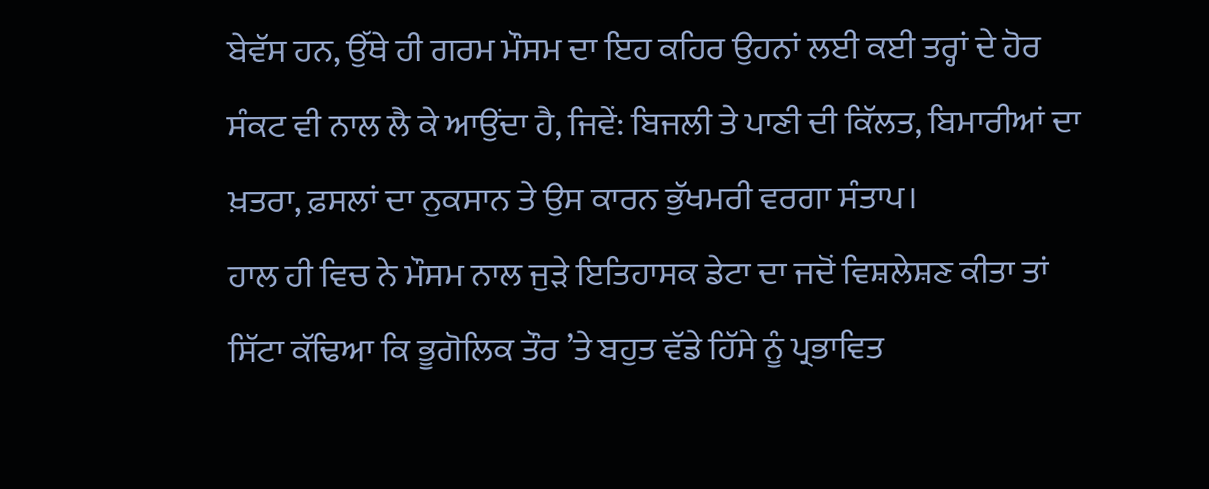ਬੇਵੱਸ ਹਨ, ਉੱਥੇ ਹੀ ਗਰਮ ਮੌਸਮ ਦਾ ਇਹ ਕਹਿਰ ਉਹਨਾਂ ਲਈ ਕਈ ਤਰ੍ਹਾਂ ਦੇ ਹੋਰ ਸੰਕਟ ਵੀ ਨਾਲ ਲੈ ਕੇ ਆਉਂਦਾ ਹੈ, ਜਿਵੇਂ: ਬਿਜਲੀ ਤੇ ਪਾਣੀ ਦੀ ਕਿੱਲਤ, ਬਿਮਾਰੀਆਂ ਦਾ ਖ਼ਤਰਾ, ਫ਼ਸਲਾਂ ਦਾ ਨੁਕਸਾਨ ਤੇ ਉਸ ਕਾਰਨ ਭੁੱਖਮਰੀ ਵਰਗਾ ਸੰਤਾਪ।
ਹਾਲ ਹੀ ਵਿਚ ਨੇ ਮੌਸਮ ਨਾਲ ਜੁੜੇ ਇਤਿਹਾਸਕ ਡੇਟਾ ਦਾ ਜਦੋਂ ਵਿਸ਼ਲੇਸ਼ਣ ਕੀਤਾ ਤਾਂ ਸਿੱਟਾ ਕੱਢਿਆ ਕਿ ਭੂਗੋਲਿਕ ਤੌਰ ’ਤੇ ਬਹੁਤ ਵੱਡੇ ਹਿੱਸੇ ਨੂੰ ਪ੍ਰਭਾਵਿਤ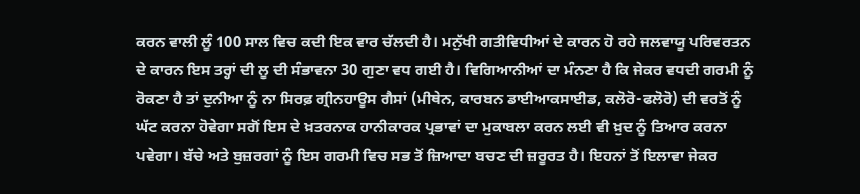ਕਰਨ ਵਾਲੀ ਲੂੰ 100 ਸਾਲ ਵਿਚ ਕਦੀ ਇਕ ਵਾਰ ਚੱਲਦੀ ਹੈ। ਮਨੁੱਖੀ ਗਤੀਵਿਧੀਆਂ ਦੇ ਕਾਰਨ ਹੋ ਰਹੇ ਜਲਵਾਯੂ ਪਰਿਵਰਤਨ ਦੇ ਕਾਰਨ ਇਸ ਤਰ੍ਹਾਂ ਦੀ ਲੂ ਦੀ ਸੰਭਾਵਨਾ 30 ਗੁਣਾ ਵਧ ਗਈ ਹੈ। ਵਿਗਿਆਨੀਆਂ ਦਾ ਮੰਨਣਾ ਹੈ ਕਿ ਜੇਕਰ ਵਧਦੀ ਗਰਮੀ ਨੂੰ ਰੋਕਣਾ ਹੈ ਤਾਂ ਦੁਨੀਆ ਨੂੰ ਨਾ ਸਿਰਫ਼ ਗ੍ਰੀਨਹਾਊਸ ਗੈਸਾਂ (ਮੀਥੇਨ, ਕਾਰਬਨ ਡਾਈਆਕਸਾਈਡ, ਕਲੋਰੋ-ਫਲੋਰੋ) ਦੀ ਵਰਤੋਂ ਨੂੰ ਘੱਟ ਕਰਨਾ ਹੋਵੇਗਾ ਸਗੋਂ ਇਸ ਦੇ ਖ਼ਤਰਨਾਕ ਹਾਨੀਕਾਰਕ ਪ੍ਰਭਾਵਾਂ ਦਾ ਮੁਕਾਬਲਾ ਕਰਨ ਲਈ ਵੀ ਖ਼ੁਦ ਨੂੰ ਤਿਆਰ ਕਰਨਾ ਪਵੇਗਾ। ਬੱਚੇ ਅਤੇ ਬੁਜ਼ਰਗਾਂ ਨੂੰ ਇਸ ਗਰਮੀ ਵਿਚ ਸਭ ਤੋਂ ਜ਼ਿਆਦਾ ਬਚਣ ਦੀ ਜ਼ਰੂਰਤ ਹੈ। ਇਹਨਾਂ ਤੋਂ ਇਲਾਵਾ ਜੇਕਰ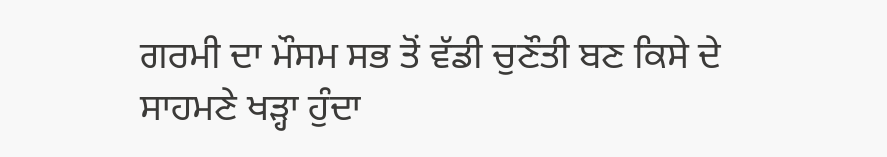ਗਰਮੀ ਦਾ ਮੌਸਮ ਸਭ ਤੋਂ ਵੱਡੀ ਚੁਣੌਤੀ ਬਣ ਕਿਸੇ ਦੇ ਸਾਹਮਣੇ ਖੜ੍ਹਾ ਹੁੰਦਾ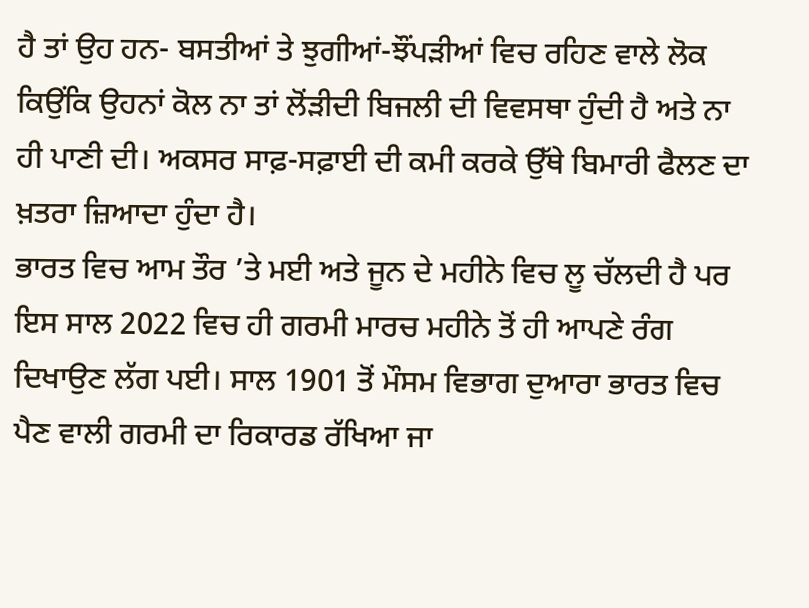ਹੈ ਤਾਂ ਉਹ ਹਨ- ਬਸਤੀਆਂ ਤੇ ਝੁਗੀਆਂ-ਝੌਂਪੜੀਆਂ ਵਿਚ ਰਹਿਣ ਵਾਲੇ ਲੋਕ ਕਿਉਂਕਿ ਉਹਨਾਂ ਕੋਲ ਨਾ ਤਾਂ ਲੋਂੜੀਦੀ ਬਿਜਲੀ ਦੀ ਵਿਵਸਥਾ ਹੁੰਦੀ ਹੈ ਅਤੇ ਨਾ ਹੀ ਪਾਣੀ ਦੀ। ਅਕਸਰ ਸਾਫ਼-ਸਫ਼ਾਈ ਦੀ ਕਮੀ ਕਰਕੇ ਉੱਥੇ ਬਿਮਾਰੀ ਫੈਲਣ ਦਾ ਖ਼ਤਰਾ ਜ਼ਿਆਦਾ ਹੁੰਦਾ ਹੈ।
ਭਾਰਤ ਵਿਚ ਆਮ ਤੌਰ ’ਤੇ ਮਈ ਅਤੇ ਜੂਨ ਦੇ ਮਹੀਨੇ ਵਿਚ ਲੂ ਚੱਲਦੀ ਹੈ ਪਰ ਇਸ ਸਾਲ 2022 ਵਿਚ ਹੀ ਗਰਮੀ ਮਾਰਚ ਮਹੀਨੇ ਤੋਂ ਹੀ ਆਪਣੇ ਰੰਗ ਦਿਖਾਉਣ ਲੱਗ ਪਈ। ਸਾਲ 1901 ਤੋਂ ਮੌਸਮ ਵਿਭਾਗ ਦੁਆਰਾ ਭਾਰਤ ਵਿਚ ਪੈਣ ਵਾਲੀ ਗਰਮੀ ਦਾ ਰਿਕਾਰਡ ਰੱਖਿਆ ਜਾ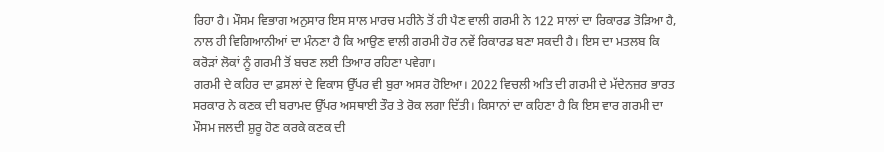ਰਿਹਾ ਹੈ। ਮੌਸਮ ਵਿਭਾਗ ਅਨੁਸਾਰ ਇਸ ਸਾਲ ਮਾਰਚ ਮਹੀਨੇ ਤੋਂ ਹੀ ਪੈਣ ਵਾਲੀ ਗਰਮੀ ਨੇ 122 ਸਾਲਾਂ ਦਾ ਰਿਕਾਰਡ ਤੋੜਿਆ ਹੈ, ਨਾਲ ਹੀ ਵਿਗਿਆਨੀਆਂ ਦਾ ਮੰਨਣਾ ਹੈ ਕਿ ਆਉਣ ਵਾਲੀ ਗਰਮੀ ਹੋਰ ਨਵੇਂ ਰਿਕਾਰਡ ਬਣਾ ਸਕਦੀ ਹੈ। ਇਸ ਦਾ ਮਤਲਬ ਕਿ ਕਰੋੜਾਂ ਲੋਕਾਂ ਨੂੰ ਗਰਮੀ ਤੋਂ ਬਚਣ ਲਈ ਤਿਆਰ ਰਹਿਣਾ ਪਵੇਗਾ।
ਗਰਮੀ ਦੇ ਕਹਿਰ ਦਾ ਫ਼ਸਲਾਂ ਦੇ ਵਿਕਾਸ ਉੱਪਰ ਵੀ ਬੁਰਾ ਅਸਰ ਹੋਇਆ। 2022 ਵਿਚਲੀ ਅਤਿ ਦੀ ਗਰਮੀ ਦੇ ਮੱਦੇਨਜ਼ਰ ਭਾਰਤ ਸਰਕਾਰ ਨੇ ਕਣਕ ਦੀ ਬਰਾਮਦ ਉੱਪਰ ਅਸਥਾਈ ਤੌਰ ਤੇ ਰੋਕ ਲਗਾ ਦਿੱਤੀ। ਕਿਸਾਨਾਂ ਦਾ ਕਹਿਣਾ ਹੈ ਕਿ ਇਸ ਵਾਰ ਗਰਮੀ ਦਾ ਮੌਸਮ ਜਲਦੀ ਸ਼ੁਰੂ ਹੋਣ ਕਰਕੇ ਕਣਕ ਦੀ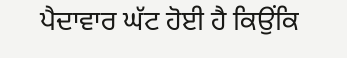ਪੈਦਾਵਾਰ ਘੱਟ ਹੋਈ ਹੈ ਕਿਉਂਕਿ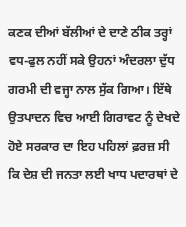ਕਣਕ ਦੀਆਂ ਬੱਲੀਆਂ ਦੇ ਦਾਣੇ ਠੀਕ ਤਰ੍ਹਾਂ ਵਧ-ਫੁਲ ਨਹੀਂ ਸਕੇ ਉਹਨਾਂ ਅੰਦਰਲਾ ਦੁੱਧ ਗਰਮੀ ਦੀ ਵਜ੍ਹਾ ਨਾਲ ਸੁੱਕ ਗਿਆ। ਇੱਥੇ ਉਤਪਾਦਨ ਵਿਚ ਆਈ ਗਿਰਾਵਟ ਨੂੰ ਦੇਖਦੇ ਹੋਏ ਸਰਕਾਰ ਦਾ ਇਹ ਪਹਿਲਾਂ ਫ਼ਰਜ਼ ਸੀ ਕਿ ਦੇਸ਼ ਦੀ ਜਨਤਾ ਲਈ ਖਾਧ ਪਦਾਰਥਾਂ ਦੇ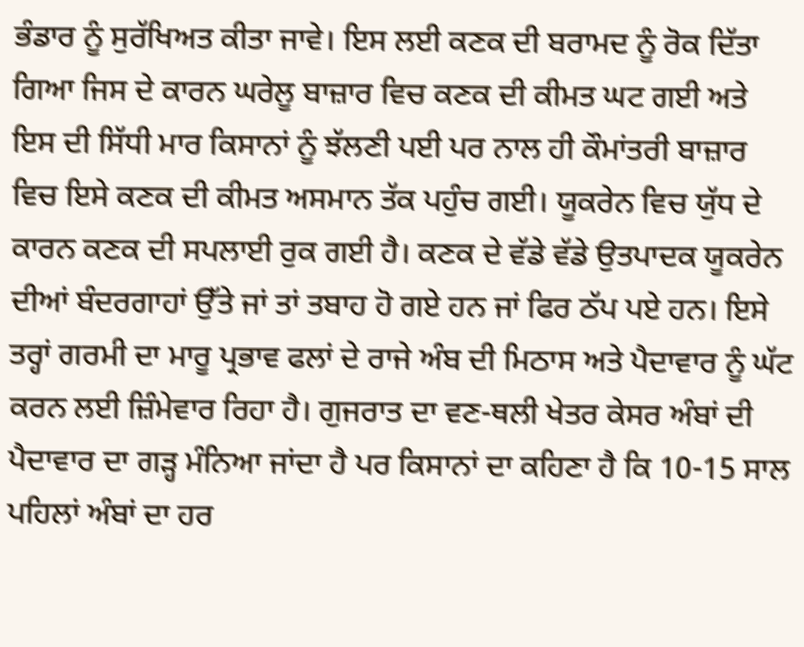ਭੰਡਾਰ ਨੂੰ ਸੁਰੱਖਿਅਤ ਕੀਤਾ ਜਾਵੇ। ਇਸ ਲਈ ਕਣਕ ਦੀ ਬਰਾਮਦ ਨੂੰ ਰੋਕ ਦਿੱਤਾ ਗਿਆ ਜਿਸ ਦੇ ਕਾਰਨ ਘਰੇਲੂ ਬਾਜ਼ਾਰ ਵਿਚ ਕਣਕ ਦੀ ਕੀਮਤ ਘਟ ਗਈ ਅਤੇ ਇਸ ਦੀ ਸਿੱਧੀ ਮਾਰ ਕਿਸਾਨਾਂ ਨੂੰ ਝੱਲਣੀ ਪਈ ਪਰ ਨਾਲ ਹੀ ਕੌਮਾਂਤਰੀ ਬਾਜ਼ਾਰ ਵਿਚ ਇਸੇ ਕਣਕ ਦੀ ਕੀਮਤ ਅਸਮਾਨ ਤੱਕ ਪਹੁੰਚ ਗਈ। ਯੂਕਰੇਨ ਵਿਚ ਯੁੱਧ ਦੇ ਕਾਰਨ ਕਣਕ ਦੀ ਸਪਲਾਈ ਰੁਕ ਗਈ ਹੈ। ਕਣਕ ਦੇ ਵੱਡੇ ਵੱਡੇ ਉਤਪਾਦਕ ਯੂਕਰੇਨ ਦੀਆਂ ਬੰਦਰਗਾਹਾਂ ਉੱਤੇ ਜਾਂ ਤਾਂ ਤਬਾਹ ਹੋ ਗਏ ਹਨ ਜਾਂ ਫਿਰ ਠੱਪ ਪਏ ਹਨ। ਇਸੇ ਤਰ੍ਹਾਂ ਗਰਮੀ ਦਾ ਮਾਰੂ ਪ੍ਰਭਾਵ ਫਲਾਂ ਦੇ ਰਾਜੇ ਅੰਬ ਦੀ ਮਿਠਾਸ ਅਤੇ ਪੈਦਾਵਾਰ ਨੂੰ ਘੱਟ ਕਰਨ ਲਈ ਜ਼ਿੰਮੇਵਾਰ ਰਿਹਾ ਹੈ। ਗੁਜਰਾਤ ਦਾ ਵਣ-ਥਲੀ ਖੇਤਰ ਕੇਸਰ ਅੰਬਾਂ ਦੀ ਪੈਦਾਵਾਰ ਦਾ ਗੜ੍ਹ ਮੰਨਿਆ ਜਾਂਦਾ ਹੈ ਪਰ ਕਿਸਾਨਾਂ ਦਾ ਕਹਿਣਾ ਹੈ ਕਿ 10-15 ਸਾਲ ਪਹਿਲਾਂ ਅੰਬਾਂ ਦਾ ਹਰ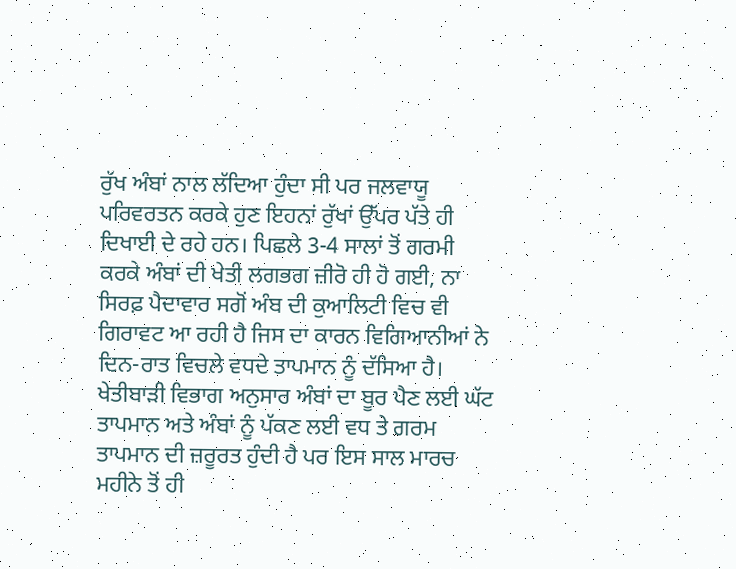ਰੁੱਖ ਅੰਬਾਂ ਨਾਲ ਲੱਦਿਆ ਹੁੰਦਾ ਸੀ ਪਰ ਜਲਵਾਯੂ ਪਰਿਵਰਤਨ ਕਰਕੇ ਹੁਣ ਇਹਨਾਂ ਰੁੱਖਾਂ ਉੱਪਰ ਪੱਤੇ ਹੀ ਦਿਖਾਈ ਦੇ ਰਹੇ ਹਨ। ਪਿਛਲੇ 3-4 ਸਾਲਾਂ ਤੋਂ ਗਰਮੀ ਕਰਕੇ ਅੰਬਾਂ ਦੀ ਖੇਤੀ ਲਗਭਗ ਜ਼ੀਰੋ ਹੀ ਹੋ ਗਈ, ਨਾ ਸਿਰਫ਼ ਪੈਦਾਵਾਰ ਸਗੋਂ ਅੰਬ ਦੀ ਕੁਆਲਿਟੀ ਵਿਚ ਵੀ ਗਿਰਾਵਟ ਆ ਰਹੀ ਹੈ ਜਿਸ ਦਾ ਕਾਰਨ ਵਿਗਿਆਨੀਆਂ ਨੇ ਦਿਨ-ਰਾਤ ਵਿਚਲੇ ਵਧਦੇ ਤਾਪਮਾਨ ਨੂੰ ਦੱਸਿਆ ਹੈ। ਖੇਤੀਬਾੜੀ ਵਿਭਾਗ ਅਨੁਸਾਰ ਅੰਬਾਂ ਦਾ ਬੂਰ ਪੈਣ ਲਈ ਘੱਟ ਤਾਪਮਾਨ ਅਤੇ ਅੰਬਾਂ ਨੂੰ ਪੱਕਣ ਲਈ ਵਧ ਤੇ ਗਰਮ ਤਾਪਮਾਨ ਦੀ ਜ਼ਰੂਰਤ ਹੁੰਦੀ ਹੈ ਪਰ ਇਸ ਸਾਲ ਮਾਰਚ ਮਹੀਨੇ ਤੋਂ ਹੀ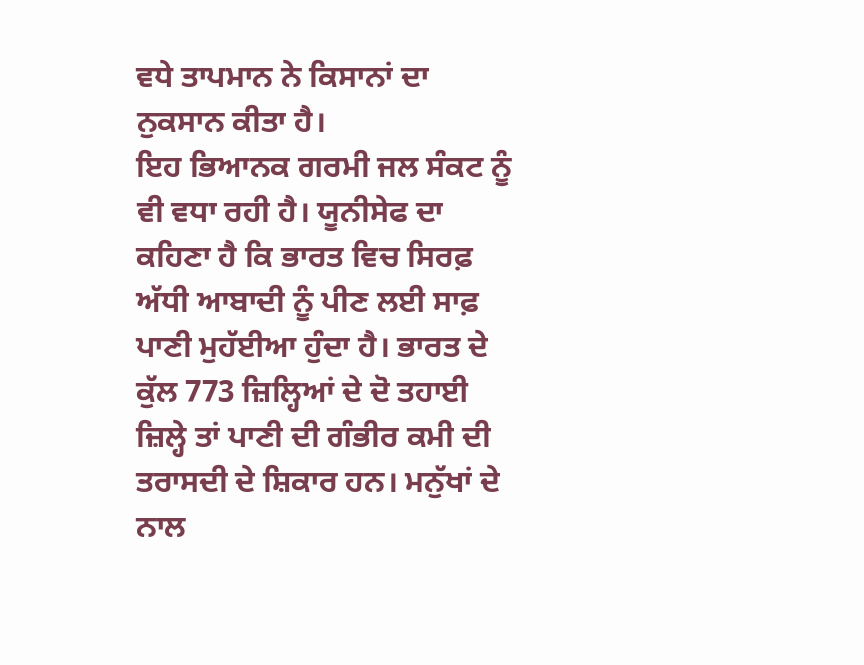ਵਧੇ ਤਾਪਮਾਨ ਨੇ ਕਿਸਾਨਾਂ ਦਾ ਨੁਕਸਾਨ ਕੀਤਾ ਹੈ।
ਇਹ ਭਿਆਨਕ ਗਰਮੀ ਜਲ ਸੰਕਟ ਨੂੰ ਵੀ ਵਧਾ ਰਹੀ ਹੈ। ਯੂਨੀਸੇਫ ਦਾ ਕਹਿਣਾ ਹੈ ਕਿ ਭਾਰਤ ਵਿਚ ਸਿਰਫ਼ ਅੱਧੀ ਆਬਾਦੀ ਨੂੰ ਪੀਣ ਲਈ ਸਾਫ਼ ਪਾਣੀ ਮੁਹੱਈਆ ਹੁੰਦਾ ਹੈ। ਭਾਰਤ ਦੇ ਕੁੱਲ 773 ਜ਼ਿਲ੍ਹਿਆਂ ਦੇ ਦੋ ਤਹਾਈ ਜ਼ਿਲ੍ਹੇ ਤਾਂ ਪਾਣੀ ਦੀ ਗੰਭੀਰ ਕਮੀ ਦੀ ਤਰਾਸਦੀ ਦੇ ਸ਼ਿਕਾਰ ਹਨ। ਮਨੁੱਖਾਂ ਦੇ ਨਾਲ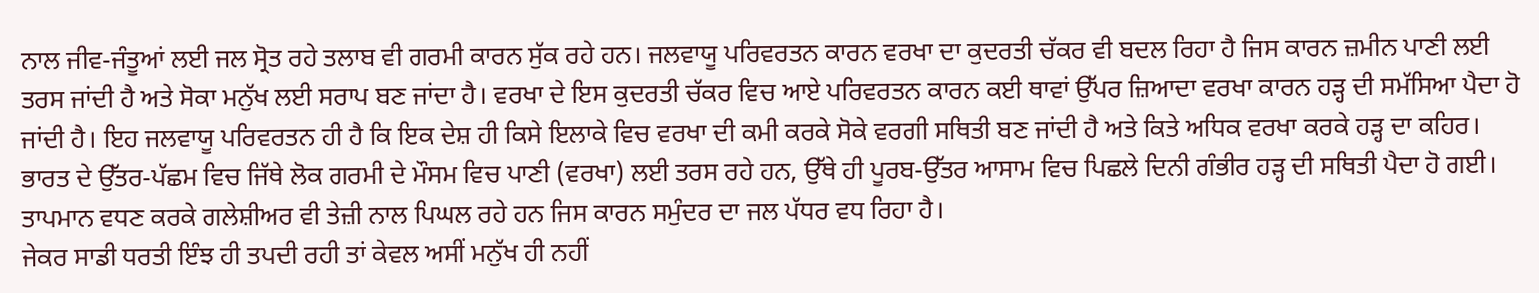ਨਾਲ ਜੀਵ-ਜੰਤੂਆਂ ਲਈ ਜਲ ਸ੍ਰੋਤ ਰਹੇ ਤਲਾਬ ਵੀ ਗਰਮੀ ਕਾਰਨ ਸੁੱਕ ਰਹੇ ਹਨ। ਜਲਵਾਯੂ ਪਰਿਵਰਤਨ ਕਾਰਨ ਵਰਖਾ ਦਾ ਕੁਦਰਤੀ ਚੱਕਰ ਵੀ ਬਦਲ ਰਿਹਾ ਹੈ ਜਿਸ ਕਾਰਨ ਜ਼ਮੀਨ ਪਾਣੀ ਲਈ ਤਰਸ ਜਾਂਦੀ ਹੈ ਅਤੇ ਸੋਕਾ ਮਨੁੱਖ ਲਈ ਸਰਾਪ ਬਣ ਜਾਂਦਾ ਹੈ। ਵਰਖਾ ਦੇ ਇਸ ਕੁਦਰਤੀ ਚੱਕਰ ਵਿਚ ਆਏ ਪਰਿਵਰਤਨ ਕਾਰਨ ਕਈ ਥਾਵਾਂ ਉੱਪਰ ਜ਼ਿਆਦਾ ਵਰਖਾ ਕਾਰਨ ਹੜ੍ਹ ਦੀ ਸਮੱਸਿਆ ਪੈਦਾ ਹੋ ਜਾਂਦੀ ਹੈ। ਇਹ ਜਲਵਾਯੂ ਪਰਿਵਰਤਨ ਹੀ ਹੈ ਕਿ ਇਕ ਦੇਸ਼ ਹੀ ਕਿਸੇ ਇਲਾਕੇ ਵਿਚ ਵਰਖਾ ਦੀ ਕਮੀ ਕਰਕੇ ਸੋਕੇ ਵਰਗੀ ਸਥਿਤੀ ਬਣ ਜਾਂਦੀ ਹੈ ਅਤੇ ਕਿਤੇ ਅਧਿਕ ਵਰਖਾ ਕਰਕੇ ਹੜ੍ਹ ਦਾ ਕਹਿਰ। ਭਾਰਤ ਦੇ ਉੱਤਰ-ਪੱਛਮ ਵਿਚ ਜਿੱਥੇ ਲੋਕ ਗਰਮੀ ਦੇ ਮੌਸਮ ਵਿਚ ਪਾਣੀ (ਵਰਖਾ) ਲਈ ਤਰਸ ਰਹੇ ਹਨ, ਉੱਥੇ ਹੀ ਪੂਰਬ-ਉੱਤਰ ਆਸਾਮ ਵਿਚ ਪਿਛਲੇ ਦਿਨੀ ਗੰਭੀਰ ਹੜ੍ਹ ਦੀ ਸਥਿਤੀ ਪੈਦਾ ਹੋ ਗਈ। ਤਾਪਮਾਨ ਵਧਣ ਕਰਕੇ ਗਲੇਸ਼ੀਅਰ ਵੀ ਤੇਜ਼ੀ ਨਾਲ ਪਿਘਲ ਰਹੇ ਹਨ ਜਿਸ ਕਾਰਨ ਸਮੁੰਦਰ ਦਾ ਜਲ ਪੱਧਰ ਵਧ ਰਿਹਾ ਹੈ।
ਜੇਕਰ ਸਾਡੀ ਧਰਤੀ ਇੰਝ ਹੀ ਤਪਦੀ ਰਹੀ ਤਾਂ ਕੇਵਲ ਅਸੀਂ ਮਨੁੱਖ ਹੀ ਨਹੀਂ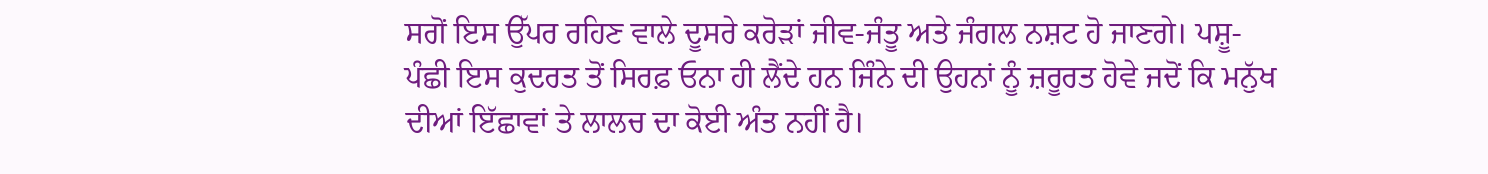ਸਗੋਂ ਇਸ ਉੱਪਰ ਰਹਿਣ ਵਾਲੇ ਦੂਸਰੇ ਕਰੋੜਾਂ ਜੀਵ-ਜੰਤੂ ਅਤੇ ਜੰਗਲ ਨਸ਼ਟ ਹੋ ਜਾਣਗੇ। ਪਸ਼ੂ-ਪੰਛੀ ਇਸ ਕੁਦਰਤ ਤੋਂ ਸਿਰਫ਼ ਓਨਾ ਹੀ ਲੈਂਦੇ ਹਨ ਜਿੰਨੇ ਦੀ ਉਹਨਾਂ ਨੂੰ ਜ਼ਰੂਰਤ ਹੋਵੇ ਜਦੋਂ ਕਿ ਮਨੁੱਖ ਦੀਆਂ ਇੱਛਾਵਾਂ ਤੇ ਲਾਲਚ ਦਾ ਕੋਈ ਅੰਤ ਨਹੀਂ ਹੈ।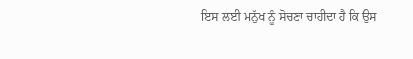ਇਸ ਲਈ ਮਨੁੱਖ ਨੂੰ ਸੋਚਣਾ ਚਾਹੀਦਾ ਹੈ ਕਿ ਉਸ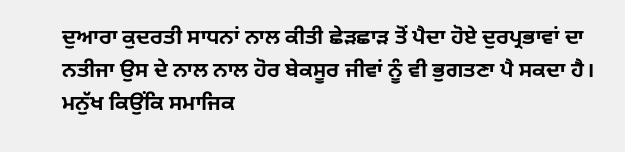ਦੁਆਰਾ ਕੁਦਰਤੀ ਸਾਧਨਾਂ ਨਾਲ ਕੀਤੀ ਛੇੜਛਾੜ ਤੋਂ ਪੈਦਾ ਹੋਏ ਦੁਰਪ੍ਰਭਾਵਾਂ ਦਾ ਨਤੀਜਾ ਉਸ ਦੇ ਨਾਲ ਨਾਲ ਹੋਰ ਬੇਕਸੂਰ ਜੀਵਾਂ ਨੂੰ ਵੀ ਭੁਗਤਣਾ ਪੈ ਸਕਦਾ ਹੈ। ਮਨੁੱਖ ਕਿਉਂਕਿ ਸਮਾਜਿਕ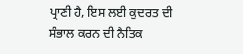ਪ੍ਰਾਣੀ ਹੈ, ਇਸ ਲਈ ਕੁਦਰਤ ਦੀ ਸੰਭਾਲ ਕਰਨ ਦੀ ਨੈਤਿਕ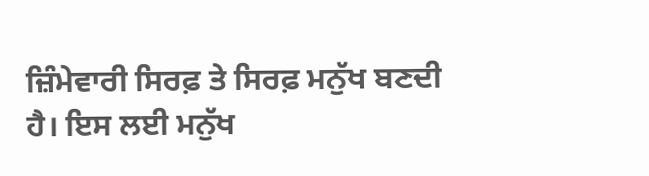ਜ਼ਿੰਮੇਵਾਰੀ ਸਿਰਫ਼ ਤੇ ਸਿਰਫ਼ ਮਨੁੱਖ ਬਣਦੀ ਹੈ। ਇਸ ਲਈ ਮਨੁੱਖ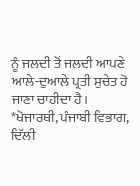ਨੂੰ ਜਲਦੀ ਤੋਂ ਜਲਦੀ ਆਪਣੇ ਆਲੇ-ਦੁਆਲੇ ਪ੍ਰਤੀ ਸੁਚੇਤ ਹੋ ਜਾਣਾ ਚਾਹੀਦਾ ਹੈ।
*ਖੋਜਾਰਥੀ, ਪੰਜਾਬੀ ਵਿਭਾਗ, ਦਿੱਲੀ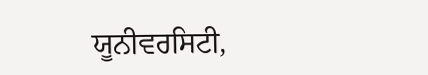ਯੂਨੀਵਰਸਿਟੀ,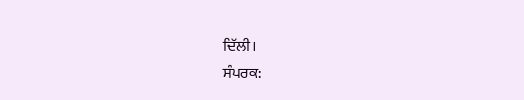ਦਿੱਲੀ।
ਸੰਪਰਕ: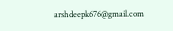arshdeepk676@gmail.com